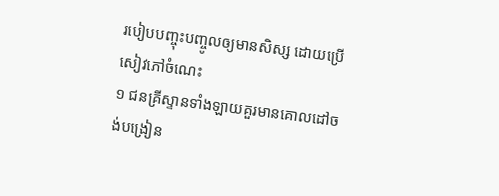របៀបបញ្ចុះបញ្ចូលឲ្យមានសិស្ស ដោយប្រើសៀវភៅចំណេះ
១ ជនគ្រីស្ទានទាំងឡាយគួរមានគោលដៅចង់បង្រៀន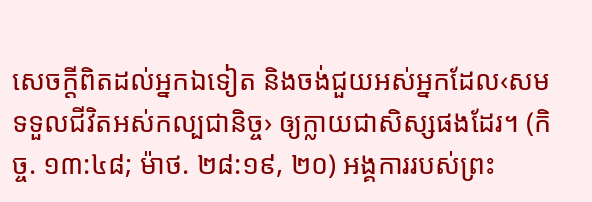សេចក្ដីពិតដល់អ្នកឯទៀត និងចង់ជួយអស់អ្នកដែល‹សមទទួលជីវិតអស់កល្បជានិច្ច› ឲ្យក្លាយជាសិស្សផងដែរ។ (កិច្ច. ១៣:៤៨; ម៉ាថ. ២៨:១៩, ២០) អង្គការរបស់ព្រះ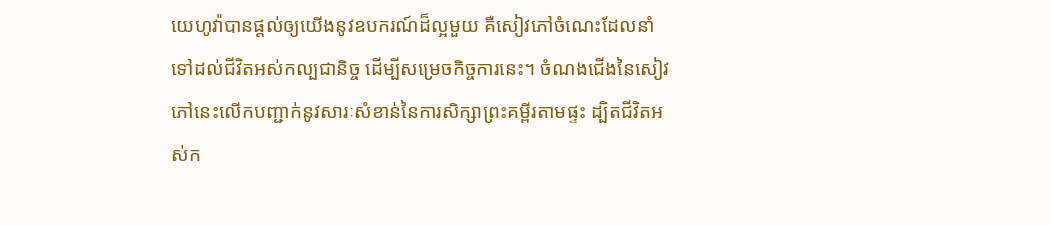យេហូវ៉ាបានផ្ដល់ឲ្យយើងនូវឧបករណ៍ដ៏ល្អមួយ គឺសៀវភៅចំណេះដែលនាំទៅដល់ជីវិតអស់កល្បជានិច្ច ដើម្បីសម្រេចកិច្ចការនេះ។ ចំណងជើងនៃសៀវភៅនេះលើកបញ្ជាក់នូវសារៈសំខាន់នៃការសិក្សាព្រះគម្ពីរតាមផ្ទះ ដ្បិតជីវិតអស់ក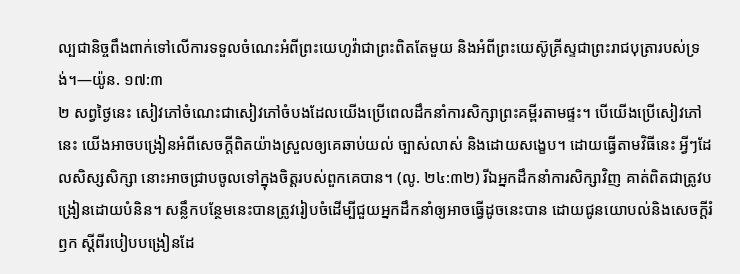ល្បជានិច្ចពឹងពាក់ទៅលើការទទួលចំណេះអំពីព្រះយេហូវ៉ាជាព្រះពិតតែមួយ និងអំពីព្រះយេស៊ូគ្រីស្ទជាព្រះរាជបុត្រារបស់ទ្រង់។—យ៉ូន. ១៧:៣
២ សព្វថ្ងៃនេះ សៀវភៅចំណេះជាសៀវភៅចំបងដែលយើងប្រើពេលដឹកនាំការសិក្សាព្រះគម្ពីរតាមផ្ទះ។ បើយើងប្រើសៀវភៅនេះ យើងអាចបង្រៀនអំពីសេចក្ដីពិតយ៉ាងស្រួលឲ្យគេឆាប់យល់ ច្បាស់លាស់ និងដោយសង្ខេប។ ដោយធ្វើតាមវិធីនេះ អ្វីៗដែលសិស្សសិក្សា នោះអាចជ្រាបចូលទៅក្នុងចិត្តរបស់ពួកគេបាន។ (លូ. ២៤:៣២) រីឯអ្នកដឹកនាំការសិក្សាវិញ គាត់ពិតជាត្រូវបង្រៀនដោយបំនិន។ សន្លឹកបន្ថែមនេះបានត្រូវរៀបចំដើម្បីជួយអ្នកដឹកនាំឲ្យអាចធ្វើដូចនេះបាន ដោយជូនយោបល់និងសេចក្ដីរំឭក ស្តីពីរបៀបបង្រៀនដែ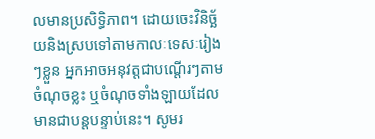លមានប្រសិទ្ធិភាព។ ដោយចេះវិនិច្ឆ័យនិងស្របទៅតាមកាលៈទេសៈរៀងៗខ្លួន អ្នកអាចអនុវត្តជាបណ្ដើរៗតាមចំណុចខ្លះ ឬចំណុចទាំងឡាយដែលមានជាបន្តបន្ទាប់នេះ។ សូមរ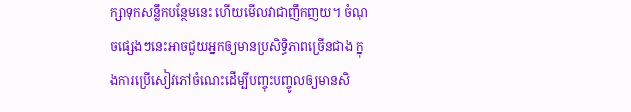ក្សាទុកសន្លឹកបន្ថែមនេះ ហើយមើលវាជាញឹកញយ។ ចំណុចផ្សេងៗនេះអាចជួយអ្នកឲ្យមានប្រសិទ្ធិភាពច្រើនជាង ក្នុងការប្រើសៀវភៅចំណេះដើម្បីបញ្ចុះបញ្ចូលឲ្យមានសិ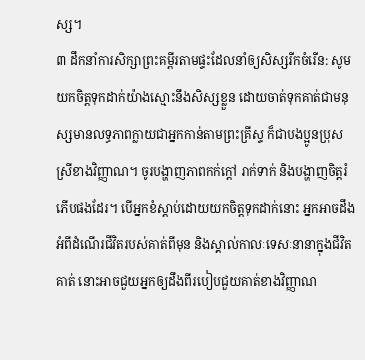ស្ស។
៣ ដឹកនាំការសិក្សាព្រះគម្ពីរតាមផ្ទះដែលនាំឲ្យសិស្សរីកចំរើន: សូមយកចិត្តទុកដាក់យ៉ាងស្មោះនឹងសិស្សខ្លួន ដោយចាត់ទុកគាត់ជាមនុស្សមានលទ្ធភាពក្លាយជាអ្នកកាន់តាមព្រះគ្រីស្ទ ក៏ជាបងប្អូនប្រុសស្រីខាងវិញ្ញាណ។ ចូរបង្ហាញភាពកក់ក្ដៅ រាក់ទាក់ និងបង្ហាញចិត្តរំភើបផងដែរ។ បើអ្នកខំស្ដាប់ដោយយកចិត្តទុកដាក់នោះ អ្នកអាចដឹងអំពីដំណើរជីវិតរបស់គាត់ពីមុន និងស្គាល់កាលៈទេសៈនានាក្នុងជីវិតគាត់ នោះអាចជួយអ្នកឲ្យដឹងពីរបៀបជួយគាត់ខាងវិញ្ញាណ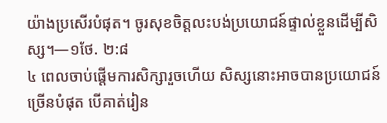យ៉ាងប្រសើរបំផុត។ ចូរសុខចិត្តលះបង់ប្រយោជន៍ផ្ទាល់ខ្លួនដើម្បីសិស្ស។—១ថែ. ២:៨
៤ ពេលចាប់ផ្ដើមការសិក្សារួចហើយ សិស្សនោះអាចបានប្រយោជន៍ច្រើនបំផុត បើគាត់រៀន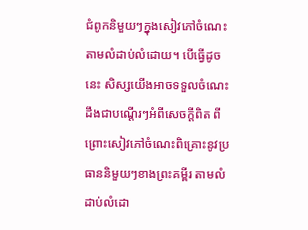ជំពូកនិមួយៗក្នុងសៀវភៅចំណេះតាមលំដាប់លំដោយ។ បើធ្វើដូចនេះ សិស្សយើងអាចទទួលចំណេះដឹងជាបណ្ដើរៗអំពីសេចក្ដីពិត ពីព្រោះសៀវភៅចំណេះពិគ្រោះនូវប្រធាននិមួយៗខាងព្រះគម្ពីរ តាមលំដាប់លំដោ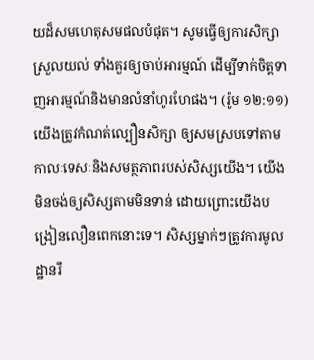យដ៏សមហេតុសមផលបំផុត។ សូមធ្វើឲ្យការសិក្សាស្រួលយល់ ទាំងគួរឲ្យចាប់អារម្មណ៍ ដើម្បីទាក់ចិត្តទាញអារម្មណ៍និងមានលំនាំហូរហែផង។ (រ៉ូម ១២:១១) យើងត្រូវកំណត់ល្បឿនសិក្សា ឲ្យសមស្របទៅតាមកាលៈទេសៈនិងសមត្ថភាពរបស់សិស្សយើង។ យើងមិនចង់ឲ្យសិស្សតាមមិនទាន់ ដោយព្រោះយើងបង្រៀនលឿនពេកនោះទេ។ សិស្សម្នាក់ៗត្រូវការមូលដ្ឋានរឹ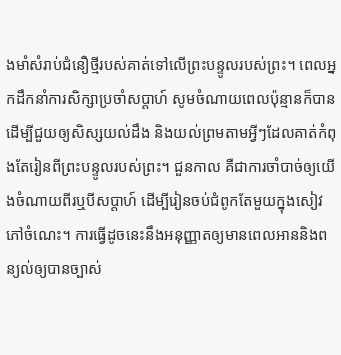ងមាំសំរាប់ជំនឿថ្មីរបស់គាត់ទៅលើព្រះបន្ទូលរបស់ព្រះ។ ពេលអ្នកដឹកនាំការសិក្សាប្រចាំសប្ដាហ៍ សូមចំណាយពេលប៉ុន្មានក៏បាន ដើម្បីជួយឲ្យសិស្សយល់ដឹង និងយល់ព្រមតាមអ្វីៗដែលគាត់កំពុងតែរៀនពីព្រះបន្ទូលរបស់ព្រះ។ ជួនកាល គឺជាការចាំបាច់ឲ្យយើងចំណាយពីរឬបីសប្ដាហ៍ ដើម្បីរៀនចប់ជំពូកតែមួយក្នុងសៀវភៅចំណេះ។ ការធ្វើដូចនេះនឹងអនុញ្ញាតឲ្យមានពេលអាននិងពន្យល់ឲ្យបានច្បាស់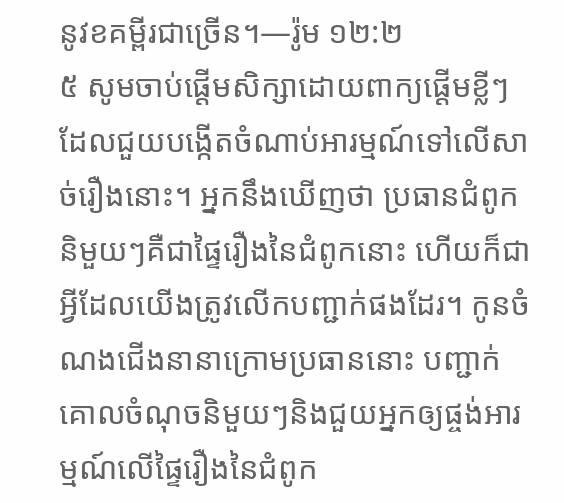នូវខគម្ពីរជាច្រើន។—រ៉ូម ១២:២
៥ សូមចាប់ផ្ដើមសិក្សាដោយពាក្យផ្ដើមខ្លីៗដែលជួយបង្កើតចំណាប់អារម្មណ៍ទៅលើសាច់រឿងនោះ។ អ្នកនឹងឃើញថា ប្រធានជំពូកនិមួយៗគឺជាផ្ទៃរឿងនៃជំពូកនោះ ហើយក៏ជាអ្វីដែលយើងត្រូវលើកបញ្ជាក់ផងដែរ។ កូនចំណងជើងនានាក្រោមប្រធាននោះ បញ្ជាក់គោលចំណុចនិមួយៗនិងជួយអ្នកឲ្យផ្ចង់អារម្មណ៍លើផ្ទៃរឿងនៃជំពូក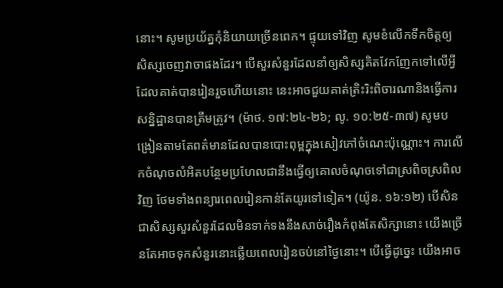នោះ។ សូមប្រយ័ត្នកុំនិយាយច្រើនពេក។ ផ្ទុយទៅវិញ សូមខំលើកទឹកចិត្តឲ្យសិស្សចេញវាចាផងដែរ។ បើសួរសំនួរដែលនាំឲ្យសិស្សគិតវែកញែកទៅលើអ្វីដែលគាត់បានរៀនរួចហើយនោះ នេះអាចជួយគាត់ត្រិះរិះពិចារណានិងធ្វើការសន្និដ្ឋានបានត្រឹមត្រូវ។ (ម៉ាថ. ១៧:២៤-២៦; លូ. ១០:២៥-៣៧) សូមបង្រៀនតាមតែពត៌មានដែលបានបោះពុម្ពក្នុងសៀវភៅចំណេះប៉ុណ្ណោះ។ ការលើកចំណុចលំអិតបន្ថែមប្រហែលជានឹងធ្វើឲ្យគោលចំណុចទៅជាស្រពិចស្រពិលវិញ ថែមទាំងពន្យារពេលរៀនកាន់តែយូរទៅទៀត។ (យ៉ូន. ១៦:១២) បើសិនជាសិស្សសួរសំនួរដែលមិនទាក់ទងនឹងសាច់រឿងកំពុងតែសិក្សានោះ យើងច្រើនតែអាចទុកសំនួរនោះឆ្លើយពេលរៀនចប់នៅថ្ងៃនោះ។ បើធ្វើដូច្នេះ យើងអាច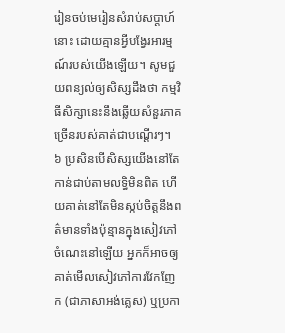រៀនចប់មេរៀនសំរាប់សប្ដាហ៍នោះ ដោយគ្មានអ្វីបង្វែរអារម្មណ៍របស់យើងឡើយ។ សូមជួយពន្យល់ឲ្យសិស្សដឹងថា កម្មវិធីសិក្សានេះនឹងឆ្លើយសំនួរភាគច្រើនរបស់គាត់ជាបណ្ដើរៗ។
៦ ប្រសិនបើសិស្សយើងនៅតែកាន់ជាប់តាមលទ្ធិមិនពិត ហើយគាត់នៅតែមិនស្កប់ចិត្តនឹងពត៌មានទាំងប៉ុន្មានក្នុងសៀវភៅចំណេះនៅឡើយ អ្នកក៏អាចឲ្យគាត់មើលសៀវភៅការវែកញែក (ជាភាសាអង់គ្លេស) ឬប្រកា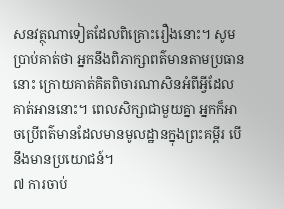សនវត្ថុណាទៀតដែលពិគ្រោះរឿងនោះ។ សូមប្រាប់គាត់ថា អ្នកនឹងពិភាក្សាពត៌មានតាមប្រធាននោះ ក្រោយគាត់គិតពិចារណាសិនអំពីអ្វីដែលគាត់អាននោះ។ ពេលសិក្សាជាមួយគ្នា អ្នកក៏អាចប្រើពត៌មានដែលមានមូលដ្ឋានក្នុងព្រះគម្ពីរ បើនឹងមានប្រយោជន៍។
៧ ការចាប់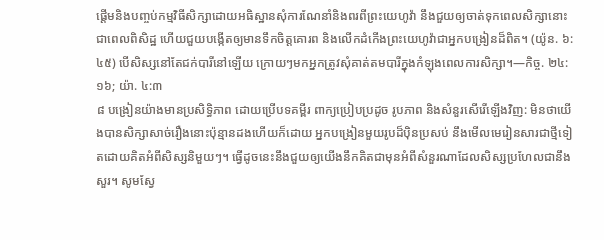ផ្ដើមនិងបញ្ចប់កម្មវិធីសិក្សាដោយអធិស្ឋានសុំការណែនាំនិងពរពីព្រះយេហូវ៉ា នឹងជួយឲ្យចាត់ទុកពេលសិក្សានោះជាពេលពិសិដ្ឋ ហើយជួយបង្កើតឲ្យមានទឹកចិត្តគោរព និងលើកដំកើងព្រះយេហូវ៉ាជាអ្នកបង្រៀនដ៏ពិត។ (យ៉ូន. ៦:៤៥) បើសិស្សនៅតែជក់បារីនៅឡើយ ក្រោយៗមកអ្នកត្រូវសុំគាត់តមបារីក្នុងកំឡុងពេលការសិក្សា។—កិច្ច. ២៤:១៦; យ៉ា. ៤:៣
៨ បង្រៀនយ៉ាងមានប្រសិទ្ធិភាព ដោយប្រើបទគម្ពីរ ពាក្យប្រៀបប្រដូច រូបភាព និងសំនួរសើរើឡើងវិញ: មិនថាយើងបានសិក្សាសាច់រឿងនោះប៉ុន្មានដងហើយក៏ដោយ អ្នកបង្រៀនមួយរូបដ៏ប៉ិនប្រសប់ នឹងមើលមេរៀនសារជាថ្មីទៀតដោយគិតអំពីសិស្សនិមួយៗ។ ធ្វើដូចនេះនឹងជួយឲ្យយើងនឹកគិតជាមុនអំពីសំនួរណាដែលសិស្សប្រហែលជានឹងសួរ។ សូមស្វែ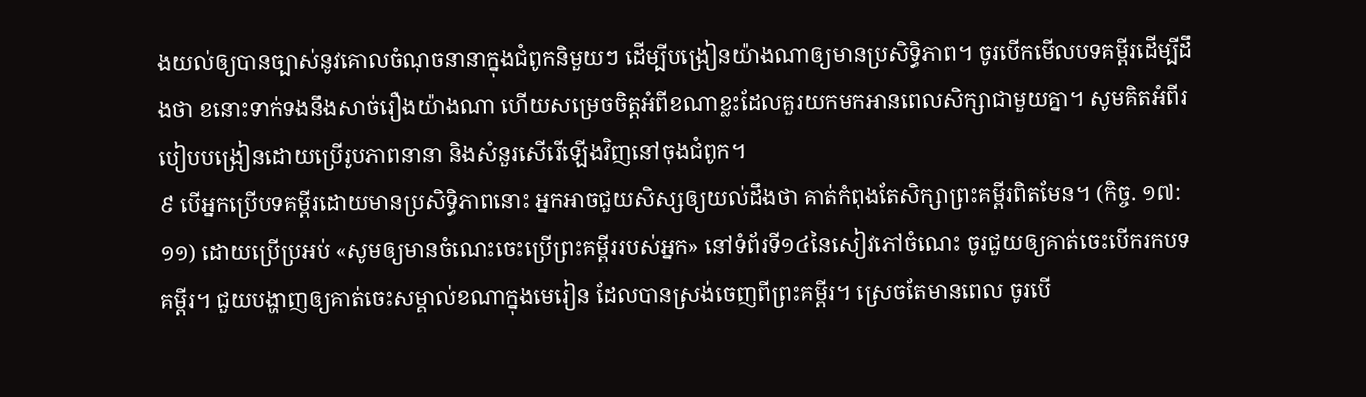ងយល់ឲ្យបានច្បាស់នូវគោលចំណុចនានាក្នុងជំពូកនិមួយៗ ដើម្បីបង្រៀនយ៉ាងណាឲ្យមានប្រសិទ្ធិភាព។ ចូរបើកមើលបទគម្ពីរដើម្បីដឹងថា ខនោះទាក់ទងនឹងសាច់រឿងយ៉ាងណា ហើយសម្រេចចិត្តអំពីខណាខ្លះដែលគួរយកមកអានពេលសិក្សាជាមួយគ្នា។ សូមគិតអំពីរបៀបបង្រៀនដោយប្រើរូបភាពនានា និងសំនួរសើរើឡើងវិញនៅចុងជំពូក។
៩ បើអ្នកប្រើបទគម្ពីរដោយមានប្រសិទ្ធិភាពនោះ អ្នកអាចជួយសិស្សឲ្យយល់ដឹងថា គាត់កំពុងតែសិក្សាព្រះគម្ពីរពិតមែន។ (កិច្ច. ១៧:១១) ដោយប្រើប្រអប់ «សូមឲ្យមានចំណេះចេះប្រើព្រះគម្ពីររបស់អ្នក» នៅទំព័រទី១៤នៃសៀវភៅចំណេះ ចូរជួយឲ្យគាត់ចេះបើករកបទគម្ពីរ។ ជួយបង្ហាញឲ្យគាត់ចេះសម្គាល់ខណាក្នុងមេរៀន ដែលបានស្រង់ចេញពីព្រះគម្ពីរ។ ស្រេចតែមានពេល ចូរបើ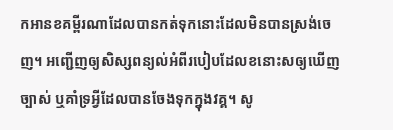កអានខគម្ពីរណាដែលបានកត់ទុកនោះដែលមិនបានស្រង់ចេញ។ អញ្ជើញឲ្យសិស្សពន្យល់អំពីរបៀបដែលខនោះសឲ្យឃើញច្បាស់ ឬគាំទ្រអ្វីដែលបានចែងទុកក្នុងវគ្គ។ សូ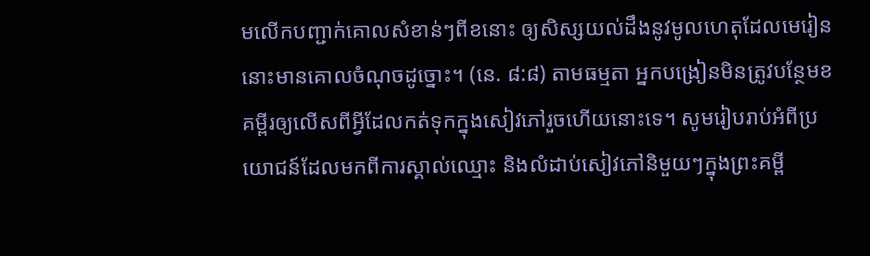មលើកបញ្ជាក់គោលសំខាន់ៗពីខនោះ ឲ្យសិស្សយល់ដឹងនូវមូលហេតុដែលមេរៀននោះមានគោលចំណុចដូច្នោះ។ (នេ. ៨:៨) តាមធម្មតា អ្នកបង្រៀនមិនត្រូវបន្ថែមខគម្ពីរឲ្យលើសពីអ្វីដែលកត់ទុកក្នុងសៀវភៅរួចហើយនោះទេ។ សូមរៀបរាប់អំពីប្រយោជន៍ដែលមកពីការស្គាល់ឈ្មោះ និងលំដាប់សៀវភៅនិមួយៗក្នុងព្រះគម្ពី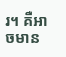រ។ គឺអាចមាន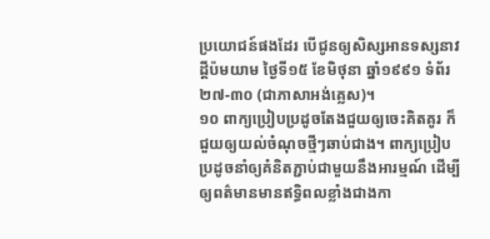ប្រយោជន៍ផងដែរ បើជូនឲ្យសិស្សអានទស្សនាវដ្ដីប៉មយាម ថ្ងៃទី១៥ ខែមិថុនា ឆ្នាំ១៩៩១ ទំព័រ២៧-៣០ (ជាភាសាអង់គ្លេស)។
១០ ពាក្យប្រៀបប្រដូចតែងជួយឲ្យចេះគិតគូរ ក៏ជួយឲ្យយល់ចំណុចថ្មីៗឆាប់ជាង។ ពាក្យប្រៀបប្រដូចនាំឲ្យគំនិតភ្ជាប់ជាមួយនឹងអារម្មណ៍ ដើម្បីឲ្យពត៌មានមានឥទ្ធិពលខ្លាំងជាងកា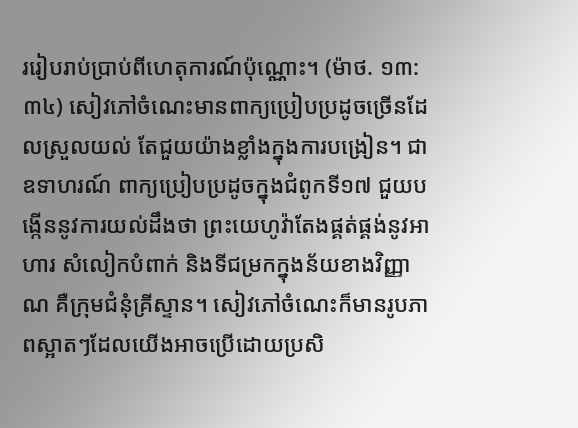ររៀបរាប់ប្រាប់ពីហេតុការណ៍ប៉ុណ្ណោះ។ (ម៉ាថ. ១៣:៣៤) សៀវភៅចំណេះមានពាក្យប្រៀបប្រដូចច្រើនដែលស្រួលយល់ តែជួយយ៉ាងខ្លាំងក្នុងការបង្រៀន។ ជាឧទាហរណ៍ ពាក្យប្រៀបប្រដូចក្នុងជំពូកទី១៧ ជួយបង្កើននូវការយល់ដឹងថា ព្រះយេហូវ៉ាតែងផ្គត់ផ្គង់នូវអាហារ សំលៀកបំពាក់ និងទីជម្រកក្នុងន័យខាងវិញ្ញាណ គឺក្រុមជំនុំគ្រីស្ទាន។ សៀវភៅចំណេះក៏មានរូបភាពស្អាតៗដែលយើងអាចប្រើដោយប្រសិ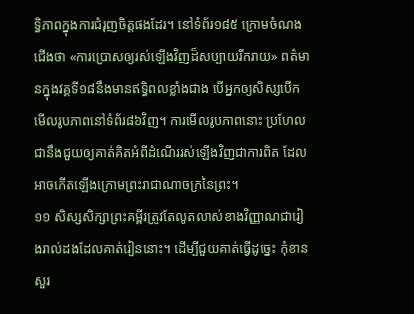ទ្ធិភាពក្នុងការជំរុញចិត្តផងដែរ។ នៅទំព័រ១៨៥ ក្រោមចំណងជើងថា «ការប្រោសឲ្យរស់ឡើងវិញដ៏សប្បាយរីករាយ» ពត៌មានក្នុងវគ្គទី១៨នឹងមានឥទ្ធិពលខ្លាំងជាង បើអ្នកឲ្យសិស្សបើកមើលរូបភាពនៅទំព័រ៨៦វិញ។ ការមើលរូបភាពនោះ ប្រហែលជានឹងជួយឲ្យគាត់គិតអំពីដំណើររស់ឡើងវិញជាការពិត ដែលអាចកើតឡើងក្រោមព្រះរាជាណាចក្រនៃព្រះ។
១១ សិស្សសិក្សាព្រះគម្ពីរត្រូវតែលូតលាស់ខាងវិញ្ញាណជារៀងរាល់ដងដែលគាត់រៀននោះ។ ដើម្បីជួយគាត់ធ្វើដូច្នេះ កុំខានសួរ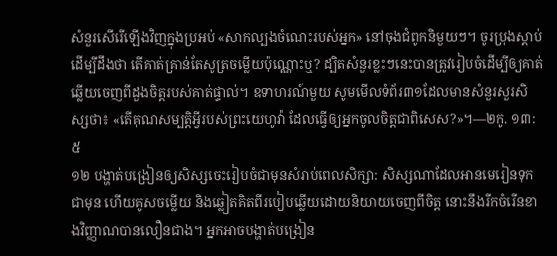សំនួរសើរើឡើងវិញក្នុងប្រអប់ «សាកល្បងចំណេះរបស់អ្នក» នៅចុងជំពូកនិមួយៗ។ ចូរប្រុងស្ដាប់ដើម្បីដឹងថា តើគាត់គ្រាន់តែសូត្រចម្លើយប៉ុណ្ណោះឬ? ដ្បិតសំនួរខ្លះៗនេះបានត្រូវរៀបចំដើម្បីឲ្យគាត់ឆ្លើយចេញពីដួងចិត្តរបស់គាត់ផ្ទាល់។ ឧទាហរណ៍មួយ សូមមើលទំព័រ៣១ដែលមានសំនួរសួរសិស្សថា៖ «តើគុណសម្បត្ដិអ្វីរបស់ព្រះយេហូវ៉ា ដែលធ្វើឲ្យអ្នកចូលចិត្តជាពិសេស?»។—២កូ. ១៣:៥
១២ បង្ហាត់បង្រៀនឲ្យសិស្សចេះរៀបចំជាមុនសំរាប់ពេលសិក្សា: សិស្សណាដែលអានមេរៀនទុកជាមុន ហើយគូសចម្លើយ និងឆ្លៀតគិតពីរបៀបឆ្លើយដោយនិយាយចេញពីចិត្ត នោះនឹងរីកចំរើនខាងវិញ្ញាណបានលឿនជាង។ អ្នកអាចបង្ហាត់បង្រៀន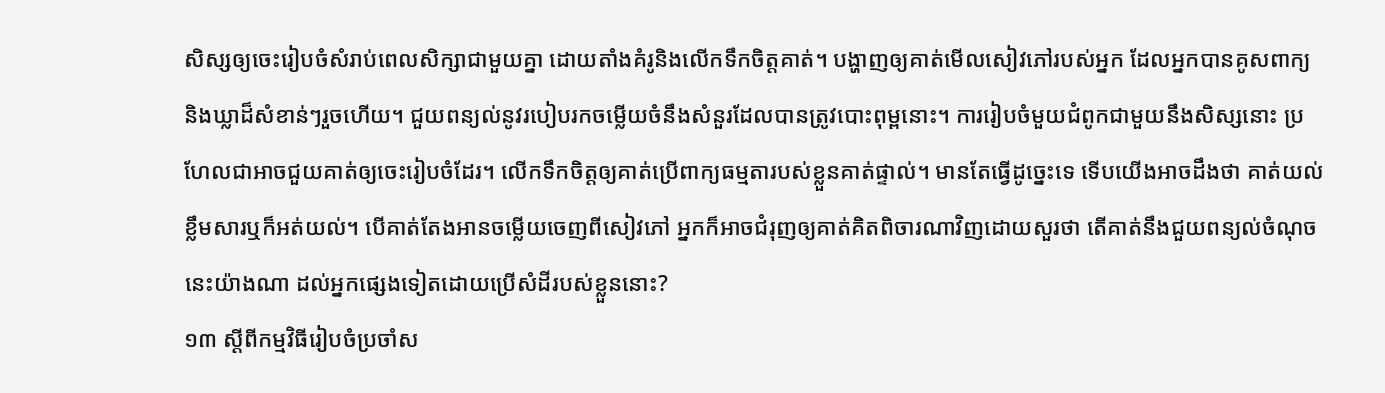សិស្សឲ្យចេះរៀបចំសំរាប់ពេលសិក្សាជាមួយគ្នា ដោយតាំងគំរូនិងលើកទឹកចិត្តគាត់។ បង្ហាញឲ្យគាត់មើលសៀវភៅរបស់អ្នក ដែលអ្នកបានគូសពាក្យនិងឃ្លាដ៏សំខាន់ៗរួចហើយ។ ជួយពន្យល់នូវរបៀបរកចម្លើយចំនឹងសំនួរដែលបានត្រូវបោះពុម្ពនោះ។ ការរៀបចំមួយជំពូកជាមួយនឹងសិស្សនោះ ប្រហែលជាអាចជួយគាត់ឲ្យចេះរៀបចំដែរ។ លើកទឹកចិត្តឲ្យគាត់ប្រើពាក្យធម្មតារបស់ខ្លួនគាត់ផ្ទាល់។ មានតែធ្វើដូច្នេះទេ ទើបយើងអាចដឹងថា គាត់យល់ខ្លឹមសារឬក៏អត់យល់។ បើគាត់តែងអានចម្លើយចេញពីសៀវភៅ អ្នកក៏អាចជំរុញឲ្យគាត់គិតពិចារណាវិញដោយសួរថា តើគាត់នឹងជួយពន្យល់ចំណុចនេះយ៉ាងណា ដល់អ្នកផ្សេងទៀតដោយប្រើសំដីរបស់ខ្លួននោះ?
១៣ ស្តីពីកម្មវិធីរៀបចំប្រចាំស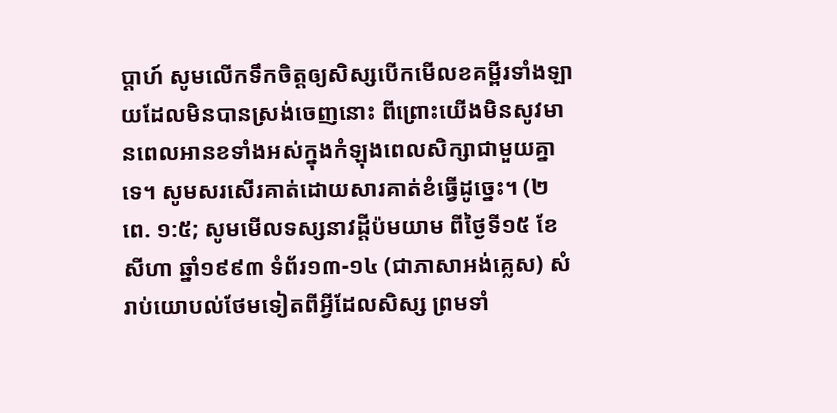ប្ដាហ៍ សូមលើកទឹកចិត្តឲ្យសិស្សបើកមើលខគម្ពីរទាំងឡាយដែលមិនបានស្រង់ចេញនោះ ពីព្រោះយើងមិនសូវមានពេលអានខទាំងអស់ក្នុងកំឡុងពេលសិក្សាជាមួយគ្នាទេ។ សូមសរសើរគាត់ដោយសារគាត់ខំធ្វើដូច្នេះ។ (២ពេ. ១:៥; សូមមើលទស្សនាវដ្ដីប៉មយាម ពីថ្ងៃទី១៥ ខែសីហា ឆ្នាំ១៩៩៣ ទំព័រ១៣-១៤ (ជាភាសាអង់គ្លេស) សំរាប់យោបល់ថែមទៀតពីអ្វីដែលសិស្ស ព្រមទាំ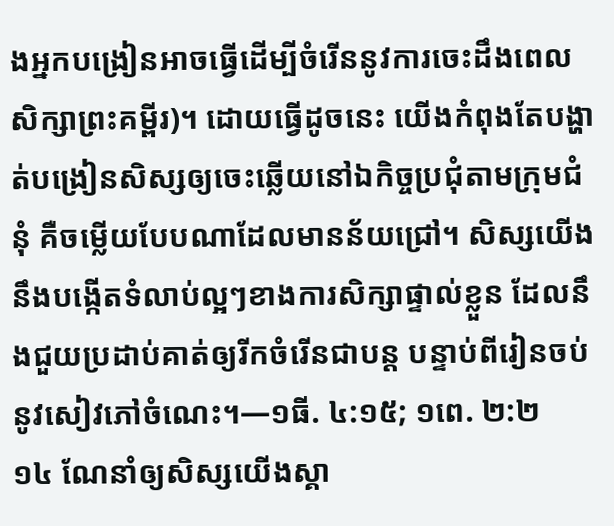ងអ្នកបង្រៀនអាចធ្វើដើម្បីចំរើននូវការចេះដឹងពេលសិក្សាព្រះគម្ពីរ)។ ដោយធ្វើដូចនេះ យើងកំពុងតែបង្ហាត់បង្រៀនសិស្សឲ្យចេះឆ្លើយនៅឯកិច្ចប្រជុំតាមក្រុមជំនុំ គឺចម្លើយបែបណាដែលមានន័យជ្រៅ។ សិស្សយើងនឹងបង្កើតទំលាប់ល្អៗខាងការសិក្សាផ្ទាល់ខ្លួន ដែលនឹងជួយប្រដាប់គាត់ឲ្យរីកចំរើនជាបន្ត បន្ទាប់ពីរៀនចប់នូវសៀវភៅចំណេះ។—១ធី. ៤:១៥; ១ពេ. ២:២
១៤ ណែនាំឲ្យសិស្សយើងស្គា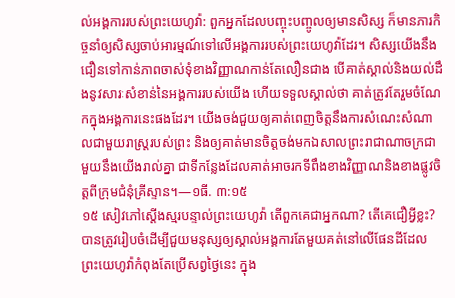ល់អង្គការរបស់ព្រះយេហូវ៉ា: ពួកអ្នកដែលបញ្ចុះបញ្ចូលឲ្យមានសិស្ស ក៏មានភារកិច្ចនាំឲ្យសិស្សចាប់អារម្មណ៍ទៅលើអង្គការរបស់ព្រះយេហូវ៉ាដែរ។ សិស្សយើងនឹងជឿនទៅកាន់ភាពចាស់ទុំខាងវិញ្ញាណកាន់តែលឿនជាង បើគាត់ស្គាល់និងយល់ដឹងនូវសារៈសំខាន់នៃអង្គការរបស់យើង ហើយទទួលស្គាល់ថា គាត់ត្រូវតែរួមចំណែកក្នុងអង្គការនេះផងដែរ។ យើងចង់ជួយឲ្យគាត់ពេញចិត្តនឹងការសំណេះសំណាលជាមួយរាស្ត្ររបស់ព្រះ និងឲ្យគាត់មានចិត្តចង់មកឯសាលព្រះរាជាណាចក្រជាមួយនឹងយើងរាល់គ្នា ជាទីកន្លែងដែលគាត់អាចរកទីពឹងខាងវិញ្ញាណនិងខាងផ្លូវចិត្តពីក្រុមជំនុំគ្រីស្ទាន។—១ធី. ៣:១៥
១៥ សៀវភៅស្តើងស្មរបន្ទាល់ព្រះយេហូវ៉ា តើពួកគេជាអ្នកណា? តើគេជឿអ្វីខ្លះ? បានត្រូវរៀបចំដើម្បីជួយមនុស្សឲ្យស្គាល់អង្គការតែមួយគត់នៅលើផែនដីដែលព្រះយេហូវ៉ាកំពុងតែប្រើសព្វថ្ងៃនេះ ក្នុង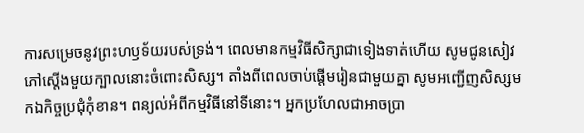ការសម្រេចនូវព្រះហឫទ័យរបស់ទ្រង់។ ពេលមានកម្មវិធីសិក្សាជាទៀងទាត់ហើយ សូមជូនសៀវភៅស្តើងមួយក្បាលនោះចំពោះសិស្ស។ តាំងពីពេលចាប់ផ្ដើមរៀនជាមួយគ្នា សូមអញ្ជើញសិស្សមកឯកិច្ចប្រជុំកុំខាន។ ពន្យល់អំពីកម្មវិធីនៅទីនោះ។ អ្នកប្រហែលជាអាចប្រា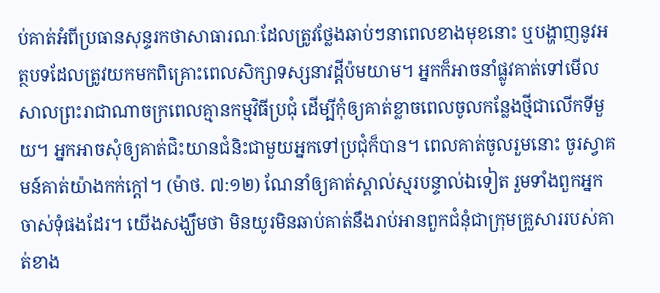ប់គាត់អំពីប្រធានសុន្ទរកថាសាធារណៈដែលត្រូវថ្លែងឆាប់ៗនាពេលខាងមុខនោះ ឬបង្ហាញនូវអត្ថបទដែលត្រូវយកមកពិគ្រោះពេលសិក្សាទស្សនាវដ្ដីប៉មយាម។ អ្នកក៏អាចនាំផ្លូវគាត់ទៅមើលសាលព្រះរាជាណាចក្រពេលគ្មានកម្មវិធីប្រជុំ ដើម្បីកុំឲ្យគាត់ខ្លាចពេលចូលកន្លែងថ្មីជាលើកទីមួយ។ អ្នកអាចសុំឲ្យគាត់ជិះយានជំនិះជាមួយអ្នកទៅប្រជុំក៏បាន។ ពេលគាត់ចូលរួមនោះ ចូរស្វាគមន៍គាត់យ៉ាងកក់ក្ដៅ។ (ម៉ាថ. ៧:១២) ណែនាំឲ្យគាត់ស្គាល់ស្មរបន្ទាល់ឯទៀត រួមទាំងពួកអ្នកចាស់ទុំផងដែរ។ យើងសង្ឃឹមថា មិនយូរមិនឆាប់គាត់នឹងរាប់អានពួកជំនុំជាក្រុមគ្រួសាររបស់គាត់ខាង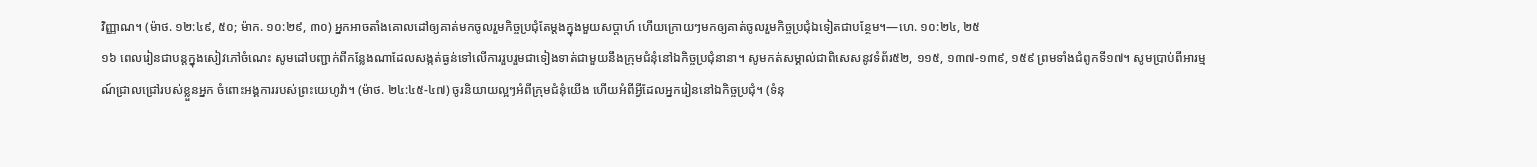វិញ្ញាណ។ (ម៉ាថ. ១២:៤៩, ៥០; ម៉ាក. ១០:២៩, ៣០) អ្នកអាចតាំងគោលដៅឲ្យគាត់មកចូលរួមកិច្ចប្រជុំតែម្ដងក្នុងមួយសប្ដាហ៍ ហើយក្រោយៗមកឲ្យគាត់ចូលរួមកិច្ចប្រជុំឯទៀតជាបន្ថែម។—ហេ. ១០:២៤, ២៥
១៦ ពេលរៀនជាបន្តក្នុងសៀវភៅចំណេះ សូមដៅបញ្ជាក់ពីកន្លែងណាដែលសង្កត់ធ្ងន់ទៅលើការរួបរួមជាទៀងទាត់ជាមួយនឹងក្រុមជំនុំនៅឯកិច្ចប្រជុំនានា។ សូមកត់សម្គាល់ជាពិសេសនូវទំព័រ៥២, ១១៥, ១៣៧-១៣៩, ១៥៩ ព្រមទាំងជំពូកទី១៧។ សូមប្រាប់ពីអារម្មណ៍ជ្រាលជ្រៅរបស់ខ្លួនអ្នក ចំពោះអង្គការរបស់ព្រះយេហូវ៉ា។ (ម៉ាថ. ២៤:៤៥-៤៧) ចូរនិយាយល្អៗអំពីក្រុមជំនុំយើង ហើយអំពីអ្វីដែលអ្នករៀននៅឯកិច្ចប្រជុំ។ (ទំនុ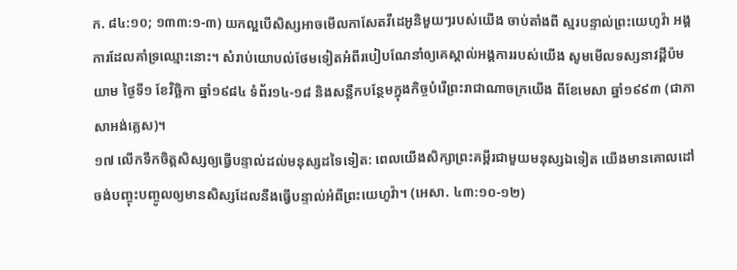ក. ៨៤:១០; ១៣៣:១-៣) យកល្អបើសិស្សអាចមើលកាសែតវីដេអូនិមួយៗរបស់យើង ចាប់តាំងពី ស្មរបន្ទាល់ព្រះយេហូវ៉ា អង្គការដែលគាំទ្រឈ្មោះនោះ។ សំរាប់យោបល់ថែមទៀតអំពីរបៀបណែនាំឲ្យគេស្គាល់អង្គការរបស់យើង សូមមើលទស្សនាវដ្ដីប៉មយាម ថ្ងៃទី១ ខែវិច្ឆិកា ឆ្នាំ១៩៨៤ ទំព័រ១៤-១៨ និងសន្លឹកបន្ថែមក្នុងកិច្ចបំរើព្រះរាជាណាចក្រយើង ពីខែមេសា ឆ្នាំ១៩៩៣ (ជាភាសាអង់គ្លេស)។
១៧ លើកទឹកចិត្តសិស្សឲ្យធ្វើបន្ទាល់ដល់មនុស្សដទៃទៀត: ពេលយើងសិក្សាព្រះគម្ពីរជាមួយមនុស្សឯទៀត យើងមានគោលដៅចង់បញ្ចុះបញ្ចូលឲ្យមានសិស្សដែលនឹងធ្វើបន្ទាល់អំពីព្រះយេហូវ៉ា។ (អេសា. ៤៣:១០-១២)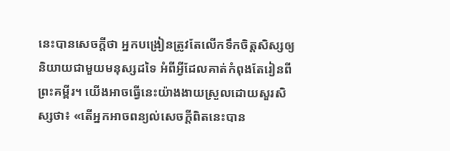នេះបានសេចក្ដីថា អ្នកបង្រៀនត្រូវតែលើកទឹកចិត្តសិស្សឲ្យនិយាយជាមួយមនុស្សដទៃ អំពីអ្វីដែលគាត់កំពុងតែរៀនពីព្រះគម្ពីរ។ យើងអាចធ្វើនេះយ៉ាងងាយស្រួលដោយសួរសិស្សថា៖ «តើអ្នកអាចពន្យល់សេចក្ដីពិតនេះបាន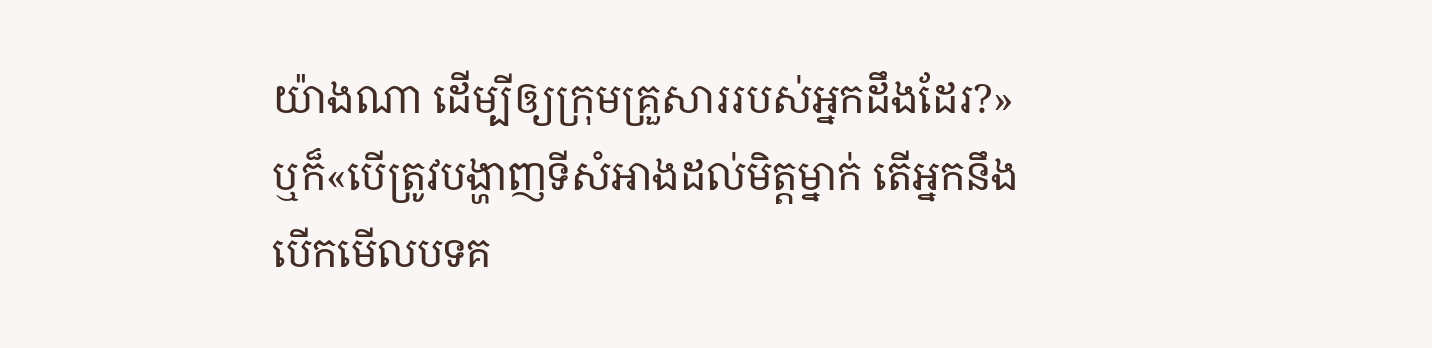យ៉ាងណា ដើម្បីឲ្យក្រុមគ្រួសាររបស់អ្នកដឹងដែរ?» ឬក៏«បើត្រូវបង្ហាញទីសំអាងដល់មិត្តម្នាក់ តើអ្នកនឹងបើកមើលបទគ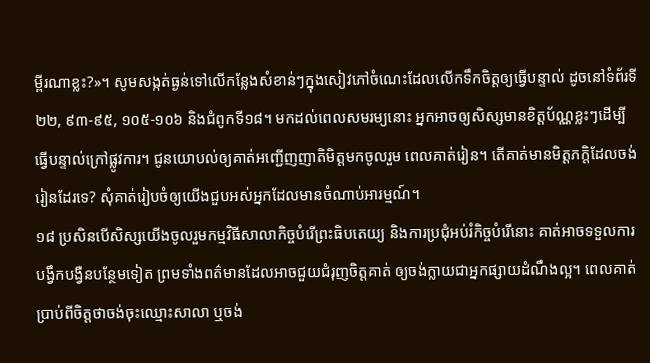ម្ពីរណាខ្លះ?»។ សូមសង្កត់ធ្ងន់ទៅលើកន្លែងសំខាន់ៗក្នុងសៀវភៅចំណេះដែលលើកទឹកចិត្តឲ្យធ្វើបន្ទាល់ ដូចនៅទំព័រទី២២, ៩៣-៩៥, ១០៥-១០៦ និងជំពូកទី១៨។ មកដល់ពេលសមរម្យនោះ អ្នកអាចឲ្យសិស្សមានខិត្តប័ណ្ណខ្លះៗដើម្បីធ្វើបន្ទាល់ក្រៅផ្លូវការ។ ជូនយោបល់ឲ្យគាត់អញ្ជើញញាតិមិត្តមកចូលរួម ពេលគាត់រៀន។ តើគាត់មានមិត្តភក្ដិដែលចង់រៀនដែរទេ? សុំគាត់រៀបចំឲ្យយើងជួបអស់អ្នកដែលមានចំណាប់អារម្មណ៍។
១៨ ប្រសិនបើសិស្សយើងចូលរួមកម្មវិធីសាលាកិច្ចបំរើព្រះធិបតេយ្យ និងការប្រជុំអប់រំកិច្ចបំរើនោះ គាត់អាចទទួលការបង្វឹកបង្វឺនបន្ថែមទៀត ព្រមទាំងពត៌មានដែលអាចជួយជំរុញចិត្តគាត់ ឲ្យចង់ក្លាយជាអ្នកផ្សាយដំណឹងល្អ។ ពេលគាត់ប្រាប់ពីចិត្តថាចង់ចុះឈ្មោះសាលា ឬចង់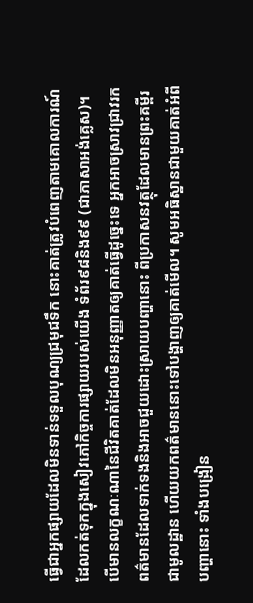ធ្វើជាអ្នកផ្សាយដែលមិនទាន់ទទួលបុណ្យជ្រមុជទឹក នោះគាត់ត្រូវបំពេញតាមគោលការណ៍ដែលកត់ទុកក្នុងសៀវភៅកិច្ចការផ្សាយរបស់យើង ទំព័រ៩៨និង៩៩ (ជាភាសាអង់គ្លេស)។ បើមានលក្ខណៈណានៃជីវិតគាត់ដែលមិនអនុញ្ញាតឲ្យគាត់ធ្វើដូច្នេះទេ អ្នកអាចស្រាវជ្រាវរកពត៌មានដែលទាក់ទងនិងអាចជួយដោះស្រាយបញ្ហានោះ ពីប្រកាសនវត្ថុដែលមានព្រះគម្ពីរជាមូលដ្ឋាន ហើយយកពត៌មាននោះទៅបង្ហាញឲ្យគាត់មើល។ សូមអធិស្ឋានជាមួយគាត់អំពីបញ្ហានោះ ទាំងបង្រៀន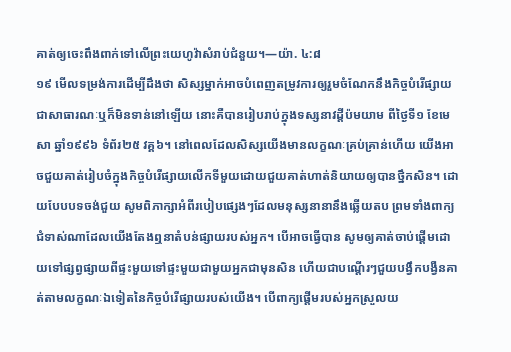គាត់ឲ្យចេះពឹងពាក់ទៅលើព្រះយេហូវ៉ាសំរាប់ជំនួយ។—យ៉ា. ៤:៨
១៩ មើលទម្រង់ការដើម្បីដឹងថា សិស្សម្នាក់អាចបំពេញតម្រូវការឲ្យរួមចំណែកនឹងកិច្ចបំរើផ្សាយជាសាធារណៈឬក៏មិនទាន់នៅឡើយ នោះគឺបានរៀបរាប់ក្នុងទស្សនាវដ្ដីប៉មយាម ពីថ្ងៃទី១ ខែមេសា ឆ្នាំ១៩៩៦ ទំព័រ២៥ វគ្គ៦។ នៅពេលដែលសិស្សយើងមានលក្ខណៈគ្រប់គ្រាន់ហើយ យើងអាចជួយគាត់រៀបចំក្នុងកិច្ចបំរើផ្សាយលើកទីមួយដោយជួយគាត់ហាត់និយាយឲ្យបានថ្នឹកសិន។ ដោយបែបបទចង់ជួយ សូមពិភាក្សាអំពីរបៀបផ្សេងៗដែលមនុស្សនានានឹងឆ្លើយតប ព្រមទាំងពាក្យជំទាស់ណាដែលយើងតែងឮនាតំបន់ផ្សាយរបស់អ្នក។ បើអាចធ្វើបាន សូមឲ្យគាត់ចាប់ផ្ដើមដោយទៅផ្សព្វផ្សាយពីផ្ទះមួយទៅផ្ទះមួយជាមួយអ្នកជាមុនសិន ហើយជាបណ្ដើរៗជួយបង្វឹកបង្វឺនគាត់តាមលក្ខណៈឯទៀតនៃកិច្ចបំរើផ្សាយរបស់យើង។ បើពាក្យផ្ដើមរបស់អ្នកស្រួលយ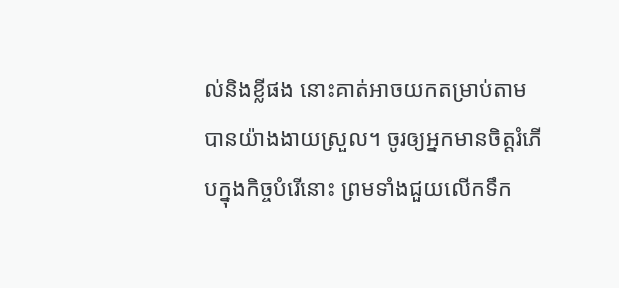ល់និងខ្លីផង នោះគាត់អាចយកតម្រាប់តាមបានយ៉ាងងាយស្រួល។ ចូរឲ្យអ្នកមានចិត្តរំភើបក្នុងកិច្ចបំរើនោះ ព្រមទាំងជួយលើកទឹក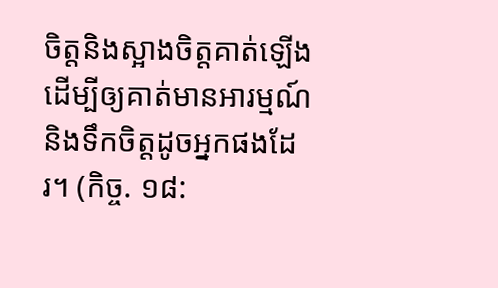ចិត្តនិងស្អាងចិត្តគាត់ឡើង ដើម្បីឲ្យគាត់មានអារម្មណ៍និងទឹកចិត្តដូចអ្នកផងដែរ។ (កិច្ច. ១៨: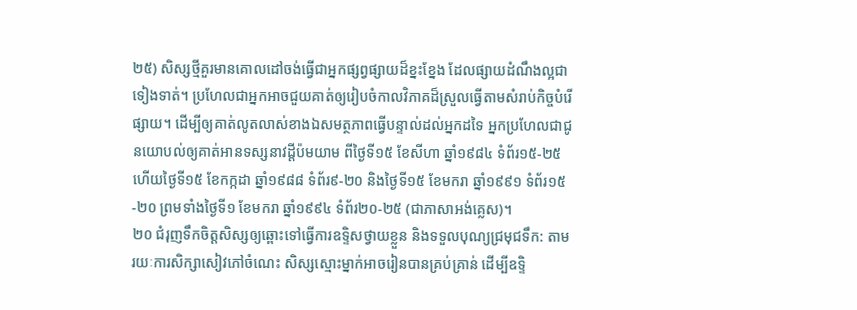២៥) សិស្សថ្មីគួរមានគោលដៅចង់ធ្វើជាអ្នកផ្សព្វផ្សាយដ៏ខ្នះខ្នែង ដែលផ្សាយដំណឹងល្អជាទៀងទាត់។ ប្រហែលជាអ្នកអាចជួយគាត់ឲ្យរៀបចំកាលវិភាគដ៏ស្រួលធ្វើតាមសំរាប់កិច្ចបំរើផ្សាយ។ ដើម្បីឲ្យគាត់លូតលាស់ខាងឯសមត្ថភាពធ្វើបន្ទាល់ដល់អ្នកដទៃ អ្នកប្រហែលជាជូនយោបល់ឲ្យគាត់អានទស្សនាវដ្ដីប៉មយាម ពីថ្ងៃទី១៥ ខែសីហា ឆ្នាំ១៩៨៤ ទំព័រ១៥-២៥ ហើយថ្ងៃទី១៥ ខែកក្កដា ឆ្នាំ១៩៨៨ ទំព័រ៩-២០ និងថ្ងៃទី១៥ ខែមករា ឆ្នាំ១៩៩១ ទំព័រ១៥-២០ ព្រមទាំងថ្ងៃទី១ ខែមករា ឆ្នាំ១៩៩៤ ទំព័រ២០-២៥ (ជាភាសាអង់គ្លេស)។
២០ ជំរុញទឹកចិត្តសិស្សឲ្យឆ្ពោះទៅធ្វើការឧទ្ទិសថ្វាយខ្លួន និងទទួលបុណ្យជ្រមុជទឹក: តាមរយៈការសិក្សាសៀវភៅចំណេះ សិស្សស្មោះម្នាក់អាចរៀនបានគ្រប់គ្រាន់ ដើម្បីឧទ្ទិ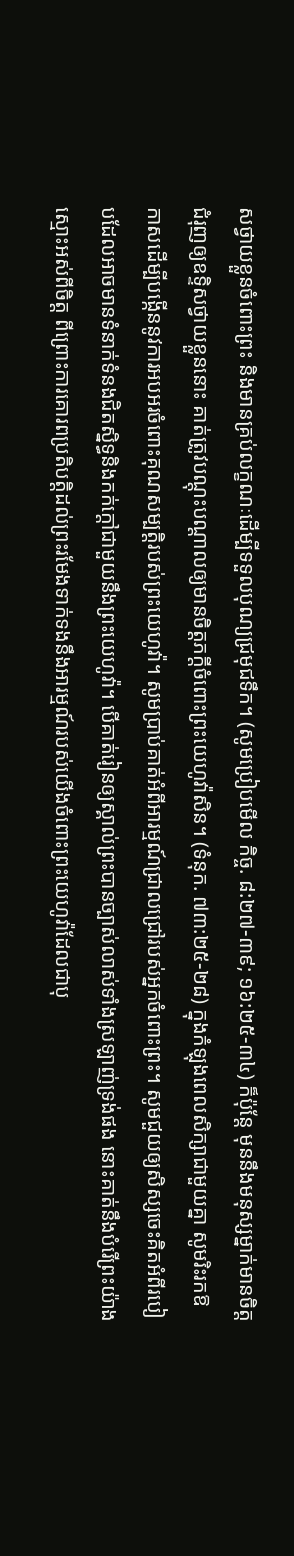សថ្វាយខ្លួនចំពោះព្រះ និងមានគ្រប់លក្ខណៈដើម្បីទទួលបុណ្យជ្រមុជទឹក។ (សូមប្រៀបមើល កិច្ច. ៨:២៧-៣៩; ១៦:២៥-៣៤) ក៏ប៉ុន្តែ មុននឹងមនុស្សម្នាក់មានចិត្តជំរុញឲ្យឧទ្ទិសថ្វាយខ្លួននោះ គាត់ត្រូវបណ្ដុះបណ្ដាលឲ្យមានចិត្តភក្ដីចំពោះព្រះយេហូវ៉ាសិន។ (ទំនុក. ៧៣:២៥-២៨) ក្នុងកំឡុងពេលសិក្សាជាមួយគ្នា សូមរិះរកឱកាសដើម្បីបង្កើននូវការអបអរចំពោះគុណសម្បត្ដិរបស់ព្រះយេហូវ៉ា។ សូមប្រាប់គាត់អំពីអារម្មណ៍ជ្រាលជ្រៅរបស់អ្នកចំពោះព្រះ។ សូមជួយឲ្យសិស្សចេះគិតអំពីរបៀបដែលអាចមានទំនាក់ទំនងជិតស្និទ្ធនិងកក់ក្ដៅជាមួយនឹងព្រះយេហូវ៉ា។ បើគាត់រៀនឲ្យស្គាល់ព្រះបានច្បាស់លាស់ទាំងស្រឡាញ់ទ្រង់ផង នោះគាត់នឹងបំរើព្រះយ៉ាងស្មោះអស់ពីចិត្ត ពីព្រោះការគោរពប្រតិបត្ដិដល់ព្រះរមែងទាក់ទងនឹងអារម្មណ៍របស់យើងចំពោះព្រះយេហូវ៉ាដែលជាបុ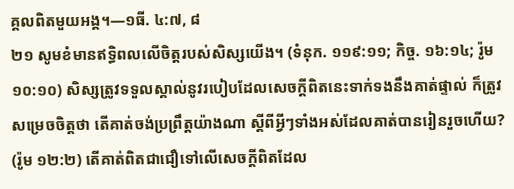គ្គលពិតមួយអង្គ។—១ធី. ៤:៧, ៨
២១ សូមខំមានឥទ្ធិពលលើចិត្តរបស់សិស្សយើង។ (ទំនុក. ១១៩:១១; កិច្ច. ១៦:១៤; រ៉ូម ១០:១០) សិស្សត្រូវទទួលស្គាល់នូវរបៀបដែលសេចក្ដីពិតនេះទាក់ទងនឹងគាត់ផ្ទាល់ ក៏ត្រូវសម្រេចចិត្តថា តើគាត់ចង់ប្រព្រឹត្តយ៉ាងណា ស្តីពីអ្វីៗទាំងអស់ដែលគាត់បានរៀនរួចហើយ? (រ៉ូម ១២:២) តើគាត់ពិតជាជឿទៅលើសេចក្ដីពិតដែល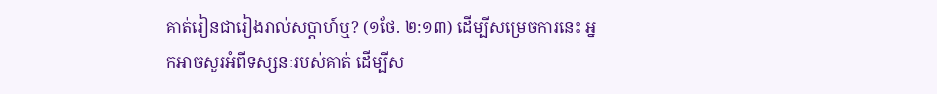គាត់រៀនជារៀងរាល់សប្ដាហ៍ឬ? (១ថែ. ២:១៣) ដើម្បីសម្រេចការនេះ អ្នកអាចសួរអំពីទស្សនៈរបស់គាត់ ដើម្បីស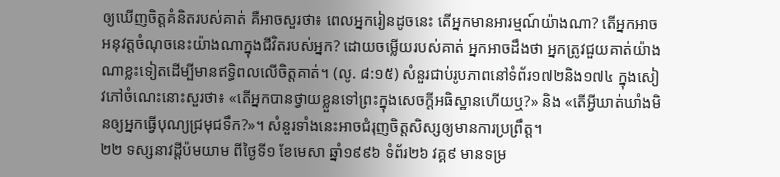ឲ្យឃើញចិត្តគំនិតរបស់គាត់ គឺអាចសួរថា៖ ពេលអ្នករៀនដូចនេះ តើអ្នកមានអារម្មណ៍យ៉ាងណា? តើអ្នកអាចអនុវត្តចំណុចនេះយ៉ាងណាក្នុងជីវិតរបស់អ្នក? ដោយចម្លើយរបស់គាត់ អ្នកអាចដឹងថា អ្នកត្រូវជួយគាត់យ៉ាងណាខ្លះទៀតដើម្បីមានឥទ្ធិពលលើចិត្តគាត់។ (លូ. ៨:១៥) សំនួរជាប់រូបភាពនៅទំព័រ១៧២និង១៧៤ ក្នុងសៀវភៅចំណេះនោះសួរថា៖ «តើអ្នកបានថ្វាយខ្លួនទៅព្រះក្នុងសេចក្ដីអធិស្ឋានហើយឬ?» និង «តើអ្វីឃាត់ឃាំងមិនឲ្យអ្នកធ្វើបុណ្យជ្រមុជទឹក?»។ សំនួរទាំងនេះអាចជំរុញចិត្តសិស្សឲ្យមានការប្រព្រឹត្ត។
២២ ទស្សនាវដ្ដីប៉មយាម ពីថ្ងៃទី១ ខែមេសា ឆ្នាំ១៩៩៦ ទំព័រ២៦ វគ្គ៩ មានទម្រ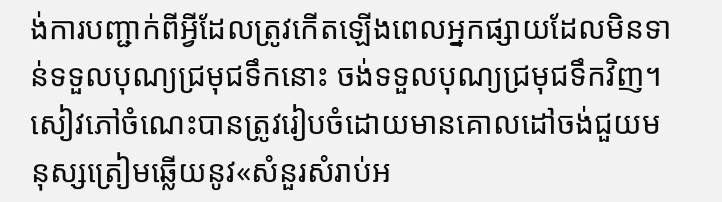ង់ការបញ្ជាក់ពីអ្វីដែលត្រូវកើតឡើងពេលអ្នកផ្សាយដែលមិនទាន់ទទួលបុណ្យជ្រមុជទឹកនោះ ចង់ទទួលបុណ្យជ្រមុជទឹកវិញ។ សៀវភៅចំណេះបានត្រូវរៀបចំដោយមានគោលដៅចង់ជួយមនុស្សត្រៀមឆ្លើយនូវ«សំនួរសំរាប់អ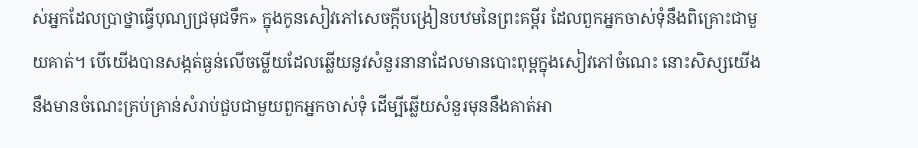ស់អ្នកដែលប្រាថ្នាធ្វើបុណ្យជ្រមុជទឹក» ក្នុងកូនសៀវភៅសេចក្ដីបង្រៀនបឋមនៃព្រះគម្ពីរ ដែលពួកអ្នកចាស់ទុំនឹងពិគ្រោះជាមួយគាត់។ បើយើងបានសង្កត់ធ្ងន់លើចម្លើយដែលឆ្លើយនូវសំនួរនានាដែលមានបោះពុម្ពក្នុងសៀវភៅចំណេះ នោះសិស្សយើងនឹងមានចំណេះគ្រប់គ្រាន់សំរាប់ជួបជាមួយពួកអ្នកចាស់ទុំ ដើម្បីឆ្លើយសំនួរមុននឹងគាត់អា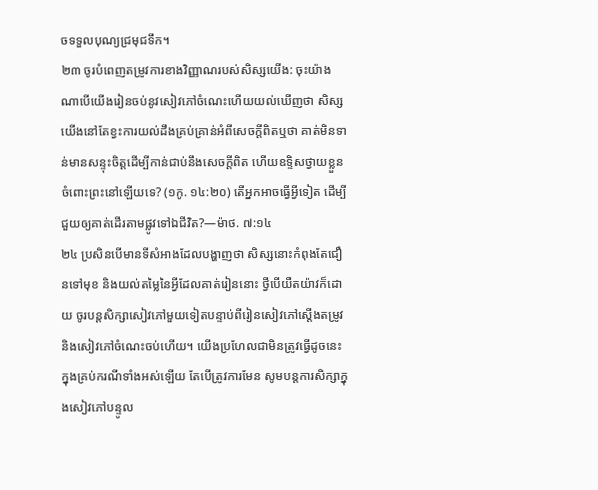ចទទួលបុណ្យជ្រមុជទឹក។
២៣ ចូរបំពេញតម្រូវការខាងវិញ្ញាណរបស់សិស្សយើង: ចុះយ៉ាងណាបើយើងរៀនចប់នូវសៀវភៅចំណេះហើយយល់ឃើញថា សិស្សយើងនៅតែខ្វះការយល់ដឹងគ្រប់គ្រាន់អំពីសេចក្ដីពិតឬថា គាត់មិនទាន់មានសន្ទុះចិត្តដើម្បីកាន់ជាប់នឹងសេចក្ដីពិត ហើយឧទ្ទិសថ្វាយខ្លួនចំពោះព្រះនៅឡើយទេ? (១កូ. ១៤:២០) តើអ្នកអាចធ្វើអ្វីទៀត ដើម្បីជួយឲ្យគាត់ដើរតាមផ្លូវទៅឯជីវិត?—ម៉ាថ. ៧:១៤
២៤ ប្រសិនបើមានទីសំអាងដែលបង្ហាញថា សិស្សនោះកំពុងតែជឿនទៅមុខ និងយល់តម្លៃនៃអ្វីដែលគាត់រៀននោះ ថ្វីបើយឺតយ៉ាវក៏ដោយ ចូរបន្តសិក្សាសៀវភៅមួយទៀតបន្ទាប់ពីរៀនសៀវភៅស្តើងតម្រូវនិងសៀវភៅចំណេះចប់ហើយ។ យើងប្រហែលជាមិនត្រូវធ្វើដូចនេះក្នុងគ្រប់ករណីទាំងអស់ឡើយ តែបើត្រូវការមែន សូមបន្តការសិក្សាក្នុងសៀវភៅបន្ទូល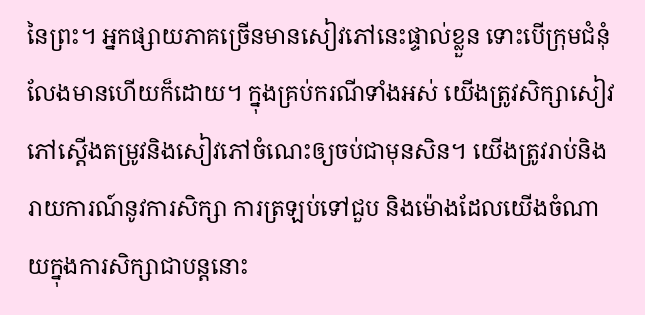នៃព្រះ។ អ្នកផ្សាយភាគច្រើនមានសៀវភៅនេះផ្ទាល់ខ្លួន ទោះបើក្រុមជំនុំលែងមានហើយក៏ដោយ។ ក្នុងគ្រប់ករណីទាំងអស់ យើងត្រូវសិក្សាសៀវភៅស្តើងតម្រូវនិងសៀវភៅចំណេះឲ្យចប់ជាមុនសិន។ យើងត្រូវរាប់និងរាយការណ៍នូវការសិក្សា ការត្រឡប់ទៅជួប និងម៉ោងដែលយើងចំណាយក្នុងការសិក្សាជាបន្តនោះ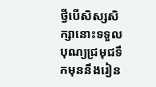ថ្វីបើសិស្សសិក្សានោះទទួលបុណ្យជ្រមុជទឹកមុននឹងរៀន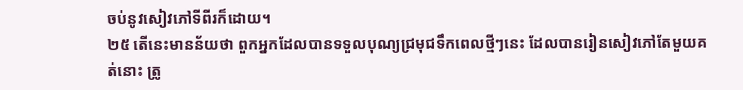ចប់នូវសៀវភៅទីពីរក៏ដោយ។
២៥ តើនេះមានន័យថា ពួកអ្នកដែលបានទទួលបុណ្យជ្រមុជទឹកពេលថ្មីៗនេះ ដែលបានរៀនសៀវភៅតែមួយគត់នោះ ត្រូ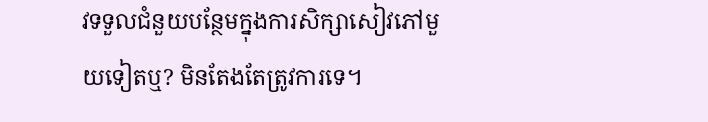វទទួលជំនួយបន្ថែមក្នុងការសិក្សាសៀវភៅមួយទៀតឬ? មិនតែងតែត្រូវការទេ។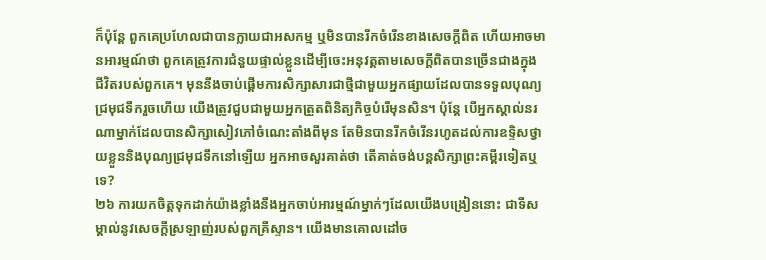ក៏ប៉ុន្តែ ពួកគេប្រហែលជាបានក្លាយជាអសកម្ម ឬមិនបានរីកចំរើនខាងសេចក្ដីពិត ហើយអាចមានអារម្មណ៍ថា ពួកគេត្រូវការជំនួយផ្ទាល់ខ្លួនដើម្បីចេះអនុវត្តតាមសេចក្ដីពិតបានច្រើនជាងក្នុងជីវិតរបស់ពួកគេ។ មុននឹងចាប់ផ្ដើមការសិក្សាសារជាថ្មីជាមួយអ្នកផ្សាយដែលបានទទួលបុណ្យជ្រមុជទឹករួចហើយ យើងត្រូវជួបជាមួយអ្នកត្រួតពិនិត្យកិច្ចបំរើមុនសិន។ ប៉ុន្តែ បើអ្នកស្គាល់នរណាម្នាក់ដែលបានសិក្សាសៀវភៅចំណេះតាំងពីមុន តែមិនបានរីកចំរើនរហូតដល់ការឧទ្ទិសថ្វាយខ្លួននិងបុណ្យជ្រមុជទឹកនៅឡើយ អ្នកអាចសួរគាត់ថា តើគាត់ចង់បន្តសិក្សាព្រះគម្ពីរទៀតឬទេ?
២៦ ការយកចិត្តទុកដាក់យ៉ាងខ្លាំងនឹងអ្នកចាប់អារម្មណ៍ម្នាក់ៗដែលយើងបង្រៀននោះ ជាទីសម្គាល់នូវសេចក្ដីស្រឡាញ់របស់ពួកគ្រីស្ទាន។ យើងមានគោលដៅច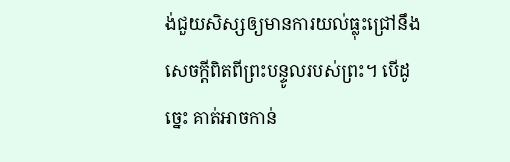ង់ជួយសិស្សឲ្យមានការយល់ធ្លុះជ្រៅនឹងសេចក្ដីពិតពីព្រះបន្ទូលរបស់ព្រះ។ បើដូច្នេះ គាត់អាចកាន់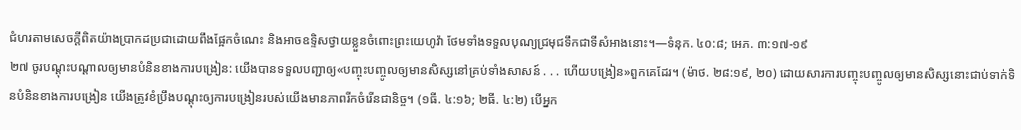ជំហរតាមសេចក្ដីពិតយ៉ាងប្រាកដប្រជាដោយពឹងផ្អែកចំណេះ និងអាចឧទ្ទិសថ្វាយខ្លួនចំពោះព្រះយេហូវ៉ា ថែមទាំងទទួលបុណ្យជ្រមុជទឹកជាទីសំអាងនោះ។—ទំនុក. ៤០:៨; អេភ. ៣:១៧-១៩
២៧ ចូរបណ្ដុះបណ្ដាលឲ្យមានបំនិនខាងការបង្រៀន: យើងបានទទួលបញ្ជាឲ្យ«បញ្ចុះបញ្ចូលឲ្យមានសិស្សនៅគ្រប់ទាំងសាសន៍ . . . ហើយបង្រៀន»ពួកគេដែរ។ (ម៉ាថ. ២៨:១៩, ២០) ដោយសារការបញ្ចុះបញ្ចូលឲ្យមានសិស្សនោះជាប់ទាក់ទិនបំនិនខាងការបង្រៀន យើងត្រូវខំប្រឹងបណ្ដុះឲ្យការបង្រៀនរបស់យើងមានភាពរីកចំរើនជានិច្ច។ (១ធី. ៤:១៦; ២ធី. ៤:២) បើអ្នក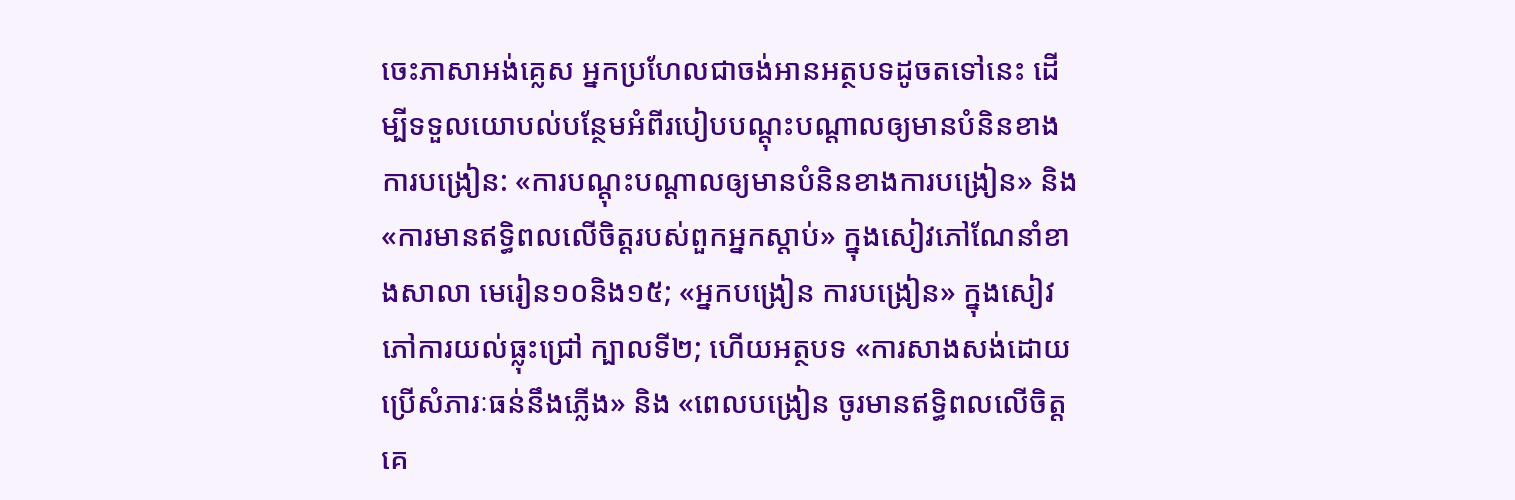ចេះភាសាអង់គ្លេស អ្នកប្រហែលជាចង់អានអត្ថបទដូចតទៅនេះ ដើម្បីទទួលយោបល់បន្ថែមអំពីរបៀបបណ្ដុះបណ្ដាលឲ្យមានបំនិនខាងការបង្រៀន: «ការបណ្ដុះបណ្ដាលឲ្យមានបំនិនខាងការបង្រៀន» និង«ការមានឥទ្ធិពលលើចិត្តរបស់ពួកអ្នកស្ដាប់» ក្នុងសៀវភៅណែនាំខាងសាលា មេរៀន១០និង១៥; «អ្នកបង្រៀន ការបង្រៀន» ក្នុងសៀវភៅការយល់ធ្លុះជ្រៅ ក្បាលទី២; ហើយអត្ថបទ «ការសាងសង់ដោយប្រើសំភារៈធន់នឹងភ្លើង» និង «ពេលបង្រៀន ចូរមានឥទ្ធិពលលើចិត្តគេ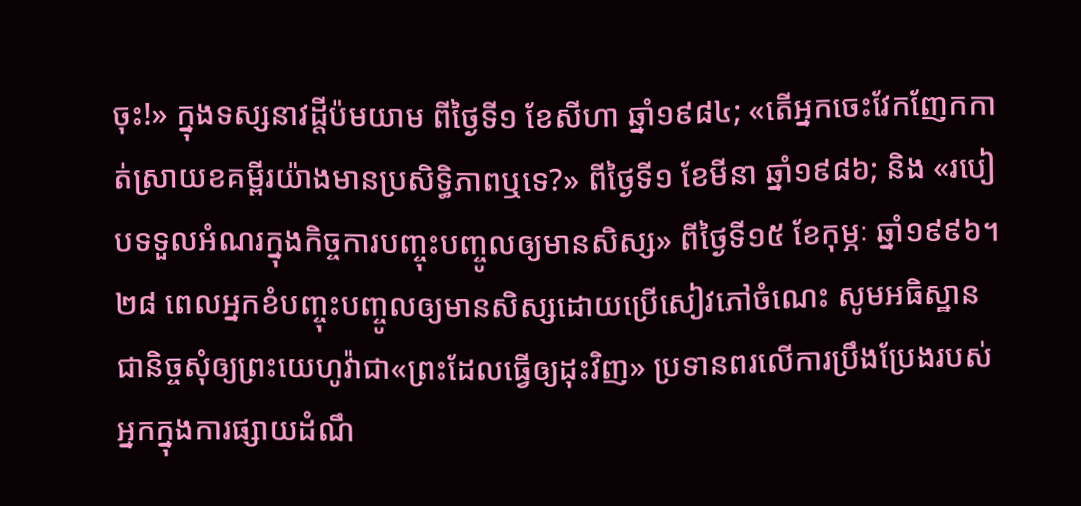ចុះ!» ក្នុងទស្សនាវដ្ដីប៉មយាម ពីថ្ងៃទី១ ខែសីហា ឆ្នាំ១៩៨៤; «តើអ្នកចេះវែកញែកកាត់ស្រាយខគម្ពីរយ៉ាងមានប្រសិទ្ធិភាពឬទេ?» ពីថ្ងៃទី១ ខែមីនា ឆ្នាំ១៩៨៦; និង «របៀបទទួលអំណរក្នុងកិច្ចការបញ្ចុះបញ្ចូលឲ្យមានសិស្ស» ពីថ្ងៃទី១៥ ខែកុម្ភៈ ឆ្នាំ១៩៩៦។
២៨ ពេលអ្នកខំបញ្ចុះបញ្ចូលឲ្យមានសិស្សដោយប្រើសៀវភៅចំណេះ សូមអធិស្ឋានជានិច្ចសុំឲ្យព្រះយេហូវ៉ាជា«ព្រះដែលធ្វើឲ្យដុះវិញ» ប្រទានពរលើការប្រឹងប្រែងរបស់អ្នកក្នុងការផ្សាយដំណឹ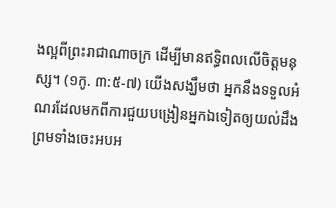ងល្អពីព្រះរាជាណាចក្រ ដើម្បីមានឥទ្ធិពលលើចិត្តមនុស្ស។ (១កូ. ៣:៥-៧) យើងសង្ឃឹមថា អ្នកនឹងទទួលអំណរដែលមកពីការជួយបង្រៀនអ្នកឯទៀតឲ្យយល់ដឹង ព្រមទាំងចេះអបអ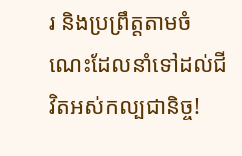រ និងប្រព្រឹត្តតាមចំណេះដែលនាំទៅដល់ជីវិតអស់កល្បជានិច្ច!